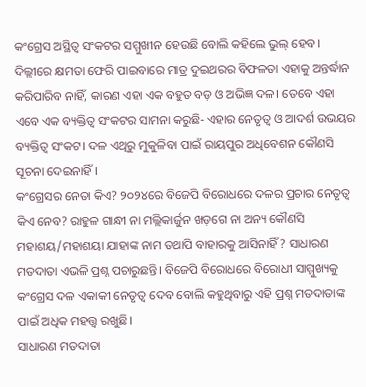କଂଗ୍ରେସ ଅସ୍ଥିତ୍ବ ସଂକଟର ସମ୍ମୁଖୀନ ହେଉଛି ବୋଲି କହିଲେ ଭୁଲ୍ ହେବ। ଦିଲ୍ଲୀରେ କ୍ଷମତା ଫେରି ପାଇବାରେ ମାତ୍ର ଦୁଇଥରର ବିଫଳତା ଏହାକୁ ଅନ୍ତର୍ଦ୍ଧାନ କରିପାରିବ ନାହିଁ, କାରଣ ଏହା ଏକ ବହୁତ ବଡ଼ ଓ ଅଭିଜ୍ଞ ଦଳ। ତେବେ ଏହା ଏବେ ଏକ ବ୍ୟକ୍ତିତ୍ବ ସଂକଟର ସାମନା କରୁଛି- ଏହାର ନେତୃତ୍ବ ଓ ଆଦର୍ଶ ଉଭୟର ବ୍ୟକ୍ତିତ୍ବ ସଂକଟ। ଦଳ ଏଥିରୁ ମୁକୁଳିବା ପାଇଁ ରାୟପୁର ଅଧିବେଶନ କୌଣସି ସୂଚନା ଦେଇନାହିଁ।
କଂଗ୍ରେସର ନେତା କିଏ? ୨୦୨୪ରେ ବିଜେପି ବିରୋଧରେ ଦଳର ପ୍ରଚାର ନେତୃତ୍ବ କିଏ ନେବ? ରାହୁଳ ଗାନ୍ଧୀ ନା ମଲ୍ଲିକାର୍ଜୁନ ଖଡ଼ଗେ ନା ଅନ୍ୟ କୌଣସି ମହାଶୟ/ମହାଶୟା ଯାହାଙ୍କ ନାମ ତଥାପି ବାହାରକୁ ଆସିନାହିଁ? ସାଧାରଣ ମତଦାତା ଏଭଳି ପ୍ରଶ୍ନ ପଚାରୁଛନ୍ତି। ବିଜେପି ବିରୋଧରେ ବିରୋଧୀ ସାମ୍ମୁଖ୍ୟକୁ କଂଗ୍ରେସ ଦଳ ଏକାକୀ ନେତୃତ୍ବ ଦେବ ବୋଲି କହୁଥିବାରୁ ଏହି ପ୍ରଶ୍ନ ମତଦାତାଙ୍କ ପାଇଁ ଅଧିକ ମହତ୍ତ୍ବ ରଖୁଛି।
ସାଧାରଣ ମତଦାତା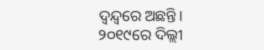ଦ୍ବନ୍ଦ୍ବରେ ଅଛନ୍ତି। ୨୦୧୯ରେ ଦିଲ୍ଲୀ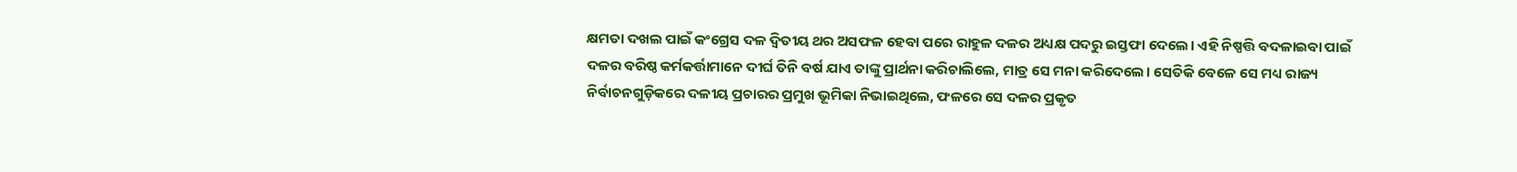କ୍ଷମତା ଦଖଲ ପାଇଁ କଂଗ୍ରେସ ଦଳ ଦ୍ବିତୀୟ ଥର ଅସଫଳ ହେବା ପରେ ରାହୁଳ ଦଳର ଅଧ୍ୟକ୍ଷ ପଦରୁ ଇସ୍ତଫା ଦେଲେ। ଏହି ନିଷ୍ପତ୍ତି ବଦଳାଇବା ପାଇଁ ଦଳର ବରିଷ୍ଠ କର୍ମକର୍ତ୍ତାମାନେ ଦୀର୍ଘ ତିନି ବର୍ଷ ଯାଏ ତାଙ୍କୁ ପ୍ରାର୍ଥନା କରିଚାଲିଲେ, ମାତ୍ର ସେ ମନା କରିଦେଲେ। ସେତିକି ବେଳେ ସେ ମଧ୍ୟ ରାଜ୍ୟ ନିର୍ବାଚନଗୁଡ଼ିକରେ ଦଳୀୟ ପ୍ରଚାରର ପ୍ରମୁଖ ଭୂମିକା ନିଭାଇଥିଲେ, ଫଳରେ ସେ ଦଳର ପ୍ରକୃତ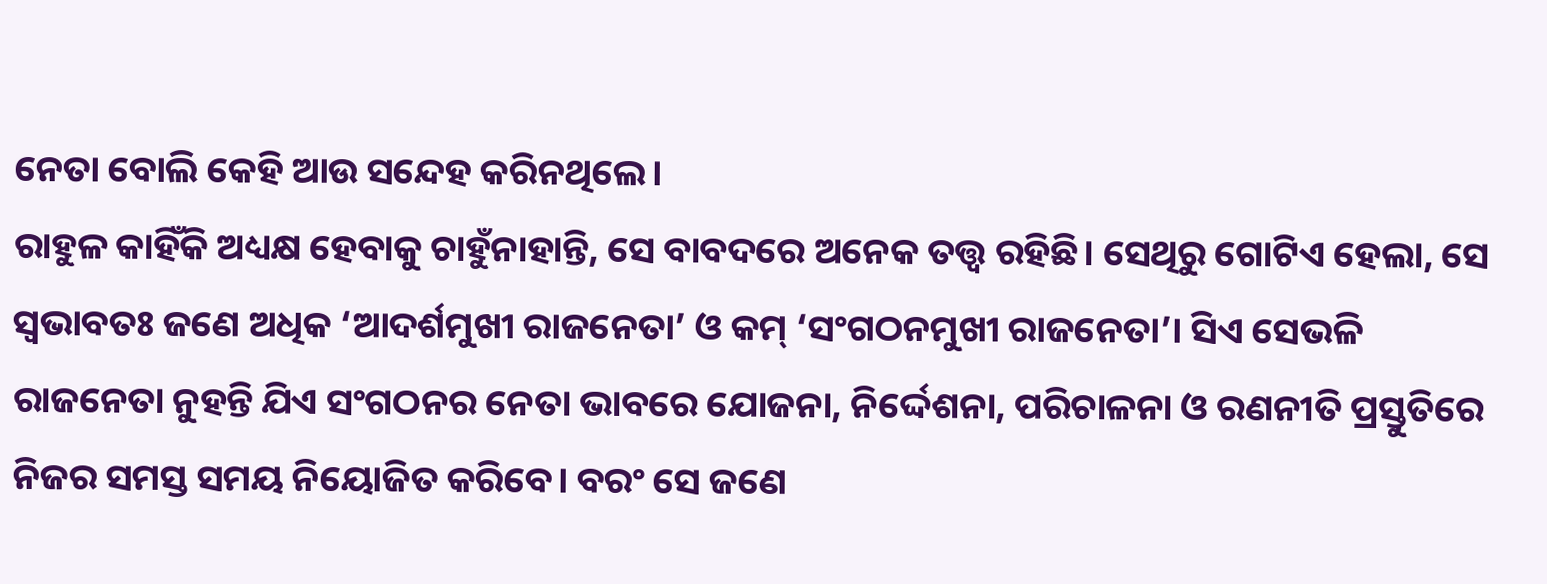ନେତା ବୋଲି କେହି ଆଉ ସନ୍ଦେହ କରିନଥିଲେ।
ରାହୁଳ କାହିଁକି ଅଧ୍ୟକ୍ଷ ହେବାକୁ ଚାହୁଁନାହାନ୍ତି, ସେ ବାବଦରେ ଅନେକ ତତ୍ତ୍ବ ରହିଛି। ସେଥିରୁ ଗୋଟିଏ ହେଲା, ସେ ସ୍ବଭାବତଃ ଜଣେ ଅଧିକ ‘ଆଦର୍ଶମୁଖୀ ରାଜନେତା’ ଓ କମ୍ ‘ସଂଗଠନମୁଖୀ ରାଜନେତା’। ସିଏ ସେଭଳି ରାଜନେତା ନୁହନ୍ତି ଯିଏ ସଂଗଠନର ନେତା ଭାବରେ ଯୋଜନା, ନିର୍ଦ୍ଦେଶନା, ପରିଚାଳନା ଓ ରଣନୀତି ପ୍ରସ୍ତୁତିରେ ନିଜର ସମସ୍ତ ସମୟ ନିୟୋଜିତ କରିବେ। ବରଂ ସେ ଜଣେ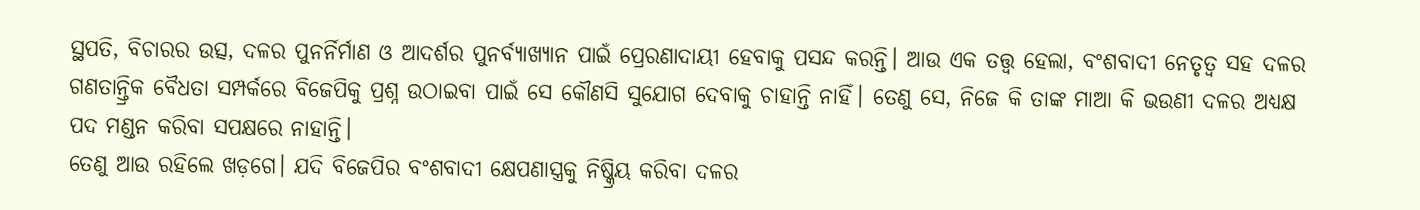ସ୍ଥପତି, ବିଚାରର ଉତ୍ସ, ଦଳର ପୁନର୍ନିର୍ମାଣ ଓ ଆଦର୍ଶର ପୁନର୍ବ୍ୟାଖ୍ୟାନ ପାଇଁ ପ୍ରେରଣାଦାୟୀ ହେବାକୁ ପସନ୍ଦ କରନ୍ତି। ଆଉ ଏକ ତତ୍ତ୍ବ ହେଲା, ବଂଶବାଦୀ ନେତୃତ୍ବ ସହ ଦଳର ଗଣତାନ୍ତ୍ରିକ ବୈଧତା ସମ୍ପର୍କରେ ବିଜେପିକୁ ପ୍ରଶ୍ନ ଉଠାଇବା ପାଇଁ ସେ କୌଣସି ସୁଯୋଗ ଦେବାକୁ ଚାହାନ୍ତି ନାହିଁ। ତେଣୁ ସେ, ନିଜେ କି ତାଙ୍କ ମାଆ କି ଭଉଣୀ ଦଳର ଅଧ୍ୟକ୍ଷ ପଦ ମଣ୍ଡନ କରିବା ସପକ୍ଷରେ ନାହାନ୍ତି।
ତେଣୁ ଆଉ ରହିଲେ ଖଡ଼ଗେ। ଯଦି ବିଜେପିର ବଂଶବାଦୀ କ୍ଷେପଣାସ୍ତ୍ରକୁ ନିଷ୍କ୍ରିୟ କରିବା ଦଳର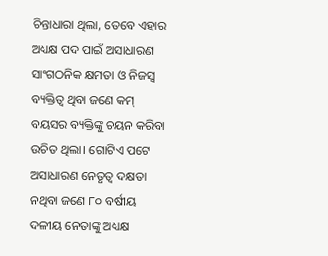ଚିନ୍ତାଧାରା ଥିଲା, ତେବେ ଏହାର ଅଧ୍ୟକ୍ଷ ପଦ ପାଇଁ ଅସାଧାରଣ ସାଂଗଠନିକ କ୍ଷମତା ଓ ନିଜସ୍ବ ବ୍ୟକ୍ତିତ୍ବ ଥିବା ଜଣେ କମ୍ ବୟସର ବ୍ୟକ୍ତିଙ୍କୁ ଚୟନ କରିବା ଉଚିତ ଥିଲା। ଗୋଟିଏ ପଟେ ଅସାଧାରଣ ନେତୃତ୍ବ ଦକ୍ଷତା ନଥିବା ଜଣେ ୮୦ ବର୍ଷୀୟ ଦଳୀୟ ନେତାଙ୍କୁ ଅଧ୍ୟକ୍ଷ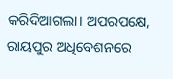କରିଦିଆଗଲା। ଅପରପକ୍ଷେ, ରାୟପୁର ଅଧିବେଶନରେ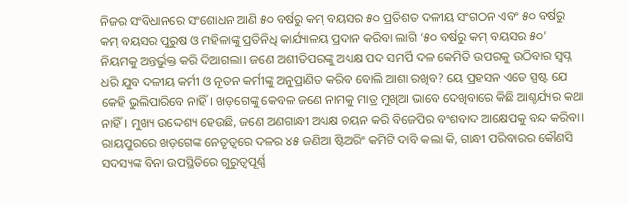ନିଜର ସଂବିଧାନରେ ସଂଶୋଧନ ଆଣି ୫୦ ବର୍ଷରୁ କମ୍ ବୟସର ୫୦ ପ୍ରତିଶତ ଦଳୀୟ ସଂଗଠନ ଏବଂ ୫୦ ବର୍ଷରୁ କମ୍ ବୟସର ପୁରୁଷ ଓ ମହିଳାଙ୍କୁ ପ୍ରତିନିଧି କାର୍ଯ୍ୟାଳୟ ପ୍ରଦାନ କରିବା ଲାଗି ‘୫୦ ବର୍ଷରୁ କମ୍ ବୟସର ୫୦’ ନିୟମକୁ ଅନ୍ତର୍ଭୁକ୍ତ କରି ଦିଆଗଲା। ଜଣେ ଅଶୀତିପରଙ୍କୁ ଅଧ୍ୟକ୍ଷ ପଦ ସମର୍ପି ଦଳ କେମିତି ଉପରକୁ ଉଠିବାର ସ୍ବପ୍ନ ଧରି ଯୁବ ଦଳୀୟ କର୍ମୀ ଓ ନୂତନ କର୍ମୀଙ୍କୁ ଅନୁପ୍ରାଣିତ କରିବ ବୋଲି ଆଶା ରଖିବ? ୟେ ପ୍ରହସନ ଏତେ ସ୍ପଷ୍ଟ ଯେ କେହି ଭୁଲିପାରିବେ ନାହିଁ। ଖଡ଼ଗେଙ୍କୁ କେବଳ ଜଣେ ନାମକୁ ମାତ୍ର ମୁଖିଆ ଭାବେ ଦେଖିବାରେ କିଛି ଆଶ୍ଚର୍ଯ୍ୟର କଥା ନାହିଁ। ମୁଖ୍ୟ ଉଦ୍ଦେଶ୍ୟ ହେଉଛି, ଜଣେ ଅଣଗାନ୍ଧୀ ଅଧ୍ୟକ୍ଷ ଚୟନ କରି ବିଜେପିର ବଂଶବାଦ ଆକ୍ଷେପକୁ ବନ୍ଦ କରିବା।
ରାୟପୁରରେ ଖଡ଼ଗେଙ୍କ ନେତୃତ୍ବରେ ଦଳର ୪୫ ଜଣିଆ ଷ୍ଟିଅରିଂ କମିଟି ଦାବି କଲା କି, ଗାନ୍ଧୀ ପରିବାରର କୌଣସି ସଦସ୍ୟଙ୍କ ବିନା ଉପସ୍ଥିତିରେ ଗୁରୁତ୍ବପୂର୍ଣ୍ଣ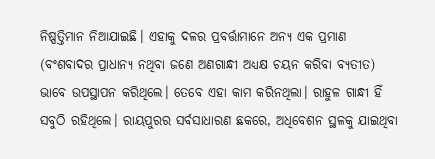ନିଷ୍ପତ୍ତିମାନ ନିଆଯାଇଛି। ଏହାକୁ ଦଳର ପ୍ରବର୍ତ୍ତାମାନେ ଅନ୍ୟ ଏକ ପ୍ରମାଣ (ବଂଶବାଦର ପ୍ରାଧାନ୍ୟ ନଥିବା ଜଣେ ଅଣଗାନ୍ଧୀ ଅଧ୍ୟକ୍ଷ ଚୟନ କରିବା ବ୍ୟତୀତ) ଭାବେ ଉପସ୍ଥାପନ କରିଥିଲେ। ତେବେ ଏହା କାମ କରିନଥିଲା। ରାହୁଳ ଗାନ୍ଧୀ ହିଁ ସବୁଠି ରହିଥିଲେ। ରାୟପୁରର ସର୍ବସାଧାରଣ ଛକରେ, ଅଧିବେଶନ ସ୍ଥଳକୁ ଯାଇଥିବା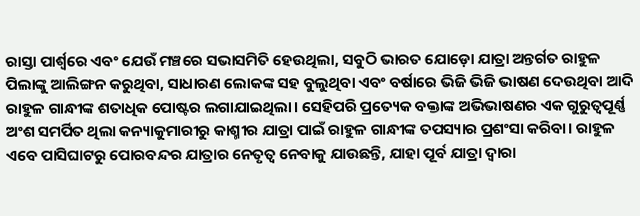ରାସ୍ତା ପାର୍ଶ୍ବରେ ଏବଂ ଯେଉଁ ମଞ୍ଚରେ ସଭାସମିତି ହେଉଥିଲା, ସବୁଠି ଭାରତ ଯୋଡ଼ୋ ଯାତ୍ରା ଅନ୍ତର୍ଗତ ରାହୁଳ ପିଲାଙ୍କୁ ଆଲିଙ୍ଗନ କରୁଥିବା, ସାଧାରଣ ଲୋକଙ୍କ ସହ ବୁଲୁଥିବା ଏବଂ ବର୍ଷାରେ ଭିଜି ଭିଜି ଭାଷଣ ଦେଉଥିବା ଆଦି ରାହୁଳ ଗାନ୍ଧୀଙ୍କ ଶତାଧିକ ପୋଷ୍ଟର ଲଗାଯାଇଥିଲା। ସେହିପରି ପ୍ରତ୍ୟେକ ବକ୍ତାଙ୍କ ଅଭିଭାଷଣର ଏକ ଗୁରୁତ୍ବପୂର୍ଣ୍ଣ ଅଂଶ ସମର୍ପିତ ଥିଲା କନ୍ୟାକୁମାରୀରୁ କାଶ୍ମୀର ଯାତ୍ରା ପାଇଁ ରାହୁଳ ଗାନ୍ଧୀଙ୍କ ତପସ୍ୟାର ପ୍ରଶଂସା କରିବା। ରାହୁଳ ଏବେ ପାସିଘାଟରୁ ପୋରବନ୍ଦର ଯାତ୍ରାର ନେତୃତ୍ବ ନେବାକୁ ଯାଉଛନ୍ତି, ଯାହା ପୂର୍ବ ଯାତ୍ରା ଦ୍ବାରା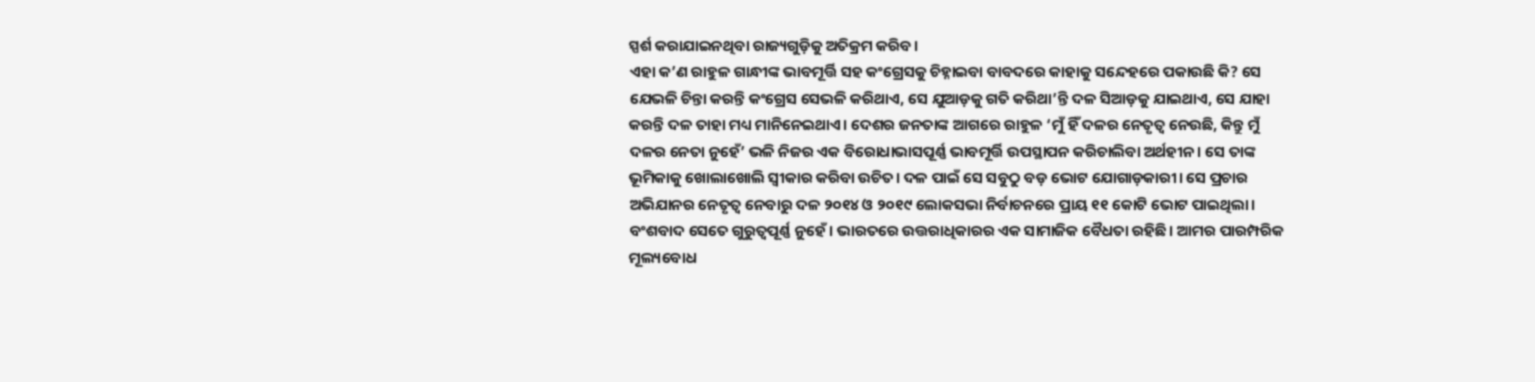ସ୍ପର୍ଶ କରାଯାଇନଥିବା ରାଜ୍ୟଗୁଡ଼ିକୁ ଅତିକ୍ରମ କରିବ।
ଏହା କ’ଣ ରାହୁଳ ଗାନ୍ଧୀଙ୍କ ଭାବମୂର୍ତ୍ତି ସହ କଂଗ୍ରେସକୁ ଚିହ୍ନାଇବା ବାବଦରେ କାହାକୁ ସନ୍ଦେହରେ ପକାଉଛି କି? ସେ ଯେଭଳି ଚିନ୍ତା କରନ୍ତି କଂଗ୍ରେସ ସେଭଳି କରିଥାଏ, ସେ ଯୁଆଡ଼କୁ ଗତି କରିଥା’ନ୍ତି ଦଳ ସିଆଡ଼କୁ ଯାଇଥାଏ, ସେ ଯାହା କରନ୍ତି ଦଳ ତାହା ମଧ୍ୟ ମାନିନେଇଥାଏ। ଦେଶର ଜନତାଙ୍କ ଆଗରେ ରାହୁଳ ‘ମୁଁ ହିଁ ଦଳର ନେତୃତ୍ବ ନେଉଛି, କିନ୍ତୁ ମୁଁ ଦଳର ନେତା ନୁହେଁ’ ଭଳି ନିଜର ଏକ ବିରୋଧାଭାସପୂର୍ଣ୍ଣ ଭାବମୂର୍ତ୍ତି ଉପସ୍ଥାପନ କରିଚାଲିବା ଅର୍ଥହୀନ। ସେ ତାଙ୍କ ଭୂମିକାକୁ ଖୋଲାଖୋଲି ସ୍ବୀକାର କରିବା ଉଚିତ। ଦଳ ପାଇଁ ସେ ସବୁଠୁ ବଡ଼ ଭୋଟ ଯୋଗାଡ଼କାରୀ। ସେ ପ୍ରଚାର ଅଭିଯାନର ନେତୃତ୍ବ ନେବାରୁ ଦଳ ୨୦୧୪ ଓ ୨୦୧୯ ଲୋକସଭା ନିର୍ବାଚନରେ ପ୍ରାୟ ୧୧ କୋଟି ଭୋଟ ପାଇଥିଲା।
ବଂଶବାଦ ସେତେ ଗୁରୁତ୍ବପୂର୍ଣ୍ଣ ନୁହେଁ। ଭାରତରେ ଉତ୍ତରାଧିକାରର ଏକ ସାମାଜିକ ବୈଧତା ରହିଛି। ଆମର ପାରମ୍ପରିକ ମୂଲ୍ୟବୋଧ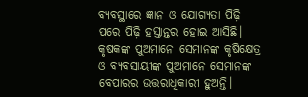ବ୍ୟବସ୍ଥାରେ ଜ୍ଞାନ ଓ ଯୋଗ୍ୟତା ପିଢ଼ି ପରେ ପିଢ଼ି ହସ୍ତାନ୍ତର ହୋଇ ଆସିଛି। କୃଷକଙ୍କ ପୁଅମାନେ ସେମାନଙ୍କ କୃଷିକ୍ଷେତ୍ର ଓ ବ୍ୟବସାୟୀଙ୍କ ପୁଅମାନେ ସେମାନଙ୍କ ବେପାରର ଉତ୍ତରାଧିକାରୀ ହୁଅନ୍ତି।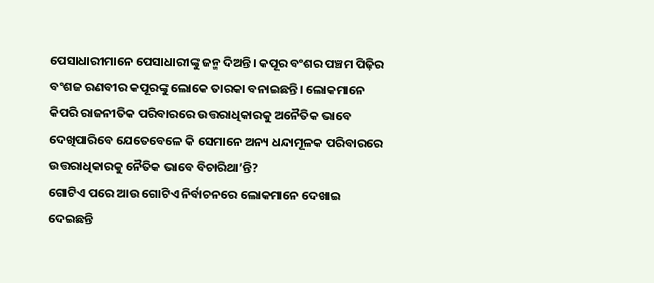ପେସାଧାରୀମାନେ ପେସାଧାରୀଙ୍କୁ ଜନ୍ମ ଦିଅନ୍ତି। କପୂର ବଂଶର ପଞ୍ଚମ ପିଢ଼ିର ବଂଶଜ ରଣବୀର କପୂରଙ୍କୁ ଲୋକେ ତାରକା ବନାଇଛନ୍ତି। ଲୋକମାନେ କିପରି ରାଜନୀତିକ ପରିବାରରେ ଉତ୍ତରାଧିକାରକୁ ଅନୈତିକ ଭାବେ ଦେଖିପାରିବେ ଯେତେବେଳେ କି ସେମାନେ ଅନ୍ୟ ଧନ୍ଦାମୂଳକ ପରିବାରରେ ଉତ୍ତରାଧିକାରକୁ ନୈତିକ ଭାବେ ବିଚାରିଥା’ନ୍ତି?
ଗୋଟିଏ ପରେ ଆଉ ଗୋଟିଏ ନିର୍ବାଚନରେ ଲୋକମାନେ ଦେଖାଇ ଦେଇଛନ୍ତି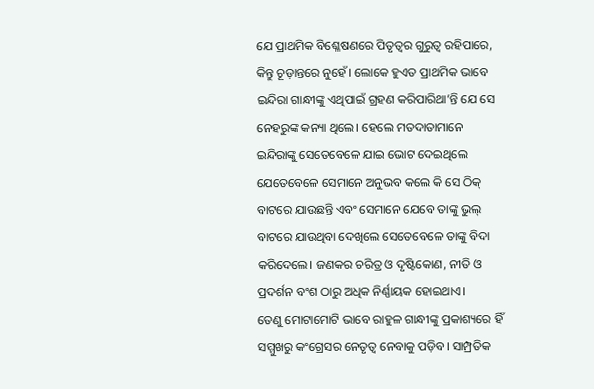ଯେ ପ୍ରାଥମିକ ବିଶ୍ଳେଷଣରେ ପିତୃତ୍ବର ଗୁରୁତ୍ବ ରହିପାରେ, କିନ୍ତୁ ଚୂଡ଼ାନ୍ତରେ ନୁହେଁ। ଲୋକେ ହୁଏତ ପ୍ରାଥମିକ ଭାବେ ଇନ୍ଦିରା ଗାନ୍ଧୀଙ୍କୁ ଏଥିପାଇଁ ଗ୍ରହଣ କରିପାରିଥା’ନ୍ତି ଯେ ସେ ନେହରୁଙ୍କ କନ୍ୟା ଥିଲେ। ହେଲେ ମତଦାତାମାନେ ଇନ୍ଦିରାଙ୍କୁ ସେତେବେଳେ ଯାଇ ଭୋଟ ଦେଇଥିଲେ ଯେତେବେଳେ ସେମାନେ ଅନୁଭବ କଲେ କି ସେ ଠିକ୍ ବାଟରେ ଯାଉଛନ୍ତି ଏବଂ ସେମାନେ ଯେବେ ତାଙ୍କୁ ଭୁଲ୍ ବାଟରେ ଯାଉଥିବା ଦେଖିଲେ ସେତେବେଳେ ତାଙ୍କୁ ବିଦା କରିଦେଲେ। ଜଣକର ଚରିତ୍ର ଓ ଦୃଷ୍ଟିକୋଣ, ନୀତି ଓ ପ୍ରଦର୍ଶନ ବଂଶ ଠାରୁ ଅଧିକ ନିର୍ଣ୍ଣାୟକ ହୋଇଥାଏ।
ତେଣୁ ମୋଟାମୋଟି ଭାବେ ରାହୁଳ ଗାନ୍ଧୀଙ୍କୁ ପ୍ରକାଶ୍ୟରେ ହିଁ ସମ୍ମୁଖରୁ କଂଗ୍ରେସର ନେତୃତ୍ବ ନେବାକୁ ପଡ଼ିବ। ସାମ୍ପ୍ରତିକ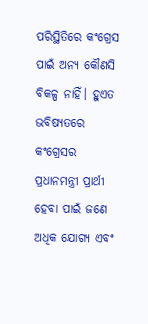ପରିସ୍ଥିତିରେ କଂଗ୍ରେସ ପାଇଁ ଅନ୍ୟ କୌଣସି ବିକଳ୍ପ ନାହିଁ। ହୁଏତ ଭବିଷ୍ୟତରେ କଂଗ୍ରେସର ପ୍ରଧାନମନ୍ତ୍ରୀ ପ୍ରାର୍ଥୀ ହେବା ପାଇଁ ଜଣେ ଅଧିକ ଯୋଗ୍ୟ ଏବଂ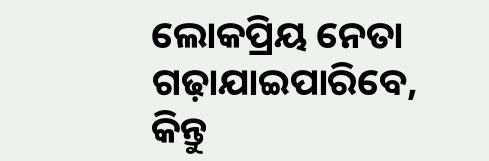ଲୋକପ୍ରିୟ ନେତା ଗଢ଼ାଯାଇପାରିବେ, କିନ୍ତୁ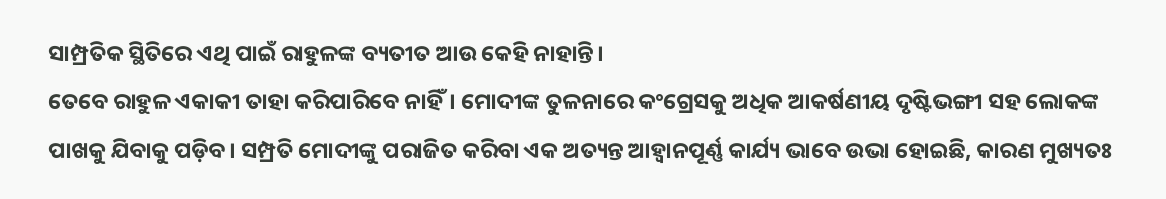ସାମ୍ପ୍ରତିକ ସ୍ଥିତିରେ ଏଥି ପାଇଁ ରାହୁଳଙ୍କ ବ୍ୟତୀତ ଆଉ କେହି ନାହାନ୍ତି।
ତେବେ ରାହୁଳ ଏକାକୀ ତାହା କରିପାରିବେ ନାହିଁ। ମୋଦୀଙ୍କ ତୁଳନାରେ କଂଗ୍ରେସକୁ ଅଧିକ ଆକର୍ଷଣୀୟ ଦୃଷ୍ଟିଭଙ୍ଗୀ ସହ ଲୋକଙ୍କ ପାଖକୁ ଯିବାକୁ ପଡ଼ିବ। ସମ୍ପ୍ରତି ମୋଦୀଙ୍କୁ ପରାଜିତ କରିବା ଏକ ଅତ୍ୟନ୍ତ ଆହ୍ବାନପୂର୍ଣ୍ଣ କାର୍ଯ୍ୟ ଭାବେ ଉଭା ହୋଇଛି, କାରଣ ମୁଖ୍ୟତଃ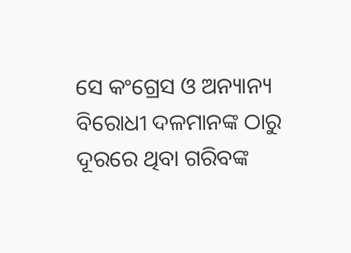ସେ କଂଗ୍ରେସ ଓ ଅନ୍ୟାନ୍ୟ ବିରୋଧୀ ଦଳମାନଙ୍କ ଠାରୁ ଦୂରରେ ଥିବା ଗରିବଙ୍କ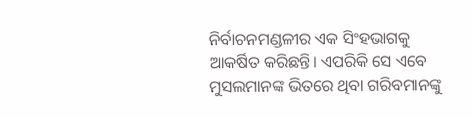ନିର୍ବାଚନମଣ୍ଡଳୀର ଏକ ସିଂହଭାଗକୁ ଆକର୍ଷିତ କରିଛନ୍ତି। ଏପରିକି ସେ ଏବେ ମୁସଲମାନଙ୍କ ଭିତରେ ଥିବା ଗରିବମାନଙ୍କୁ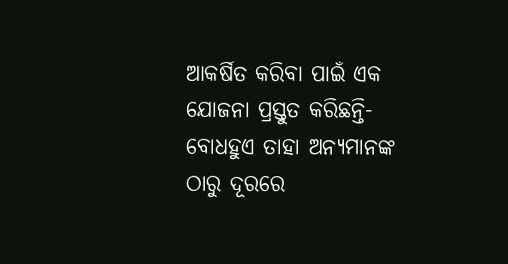ଆକର୍ଷିତ କରିବା ପାଇଁ ଏକ ଯୋଜନା ପ୍ରସ୍ତୁତ କରିଛନ୍ତି- ବୋଧହୁଏ ତାହା ଅନ୍ୟମାନଙ୍କ ଠାରୁ ଦୂରରେ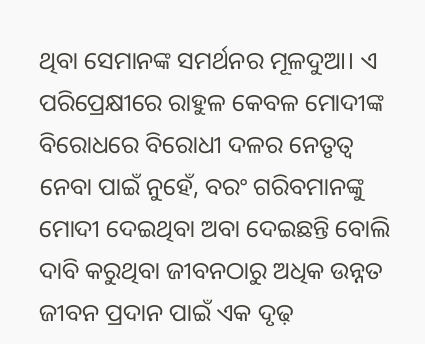ଥିବା ସେମାନଙ୍କ ସମର୍ଥନର ମୂଳଦୁଆ। ଏ ପରିପ୍ରେକ୍ଷୀରେ ରାହୁଳ କେବଳ ମୋଦୀଙ୍କ ବିରୋଧରେ ବିରୋଧୀ ଦଳର ନେତୃତ୍ବ ନେବା ପାଇଁ ନୁହେଁ, ବରଂ ଗରିବମାନଙ୍କୁ ମୋଦୀ ଦେଇଥିବା ଅବା ଦେଇଛନ୍ତି ବୋଲି ଦାବି କରୁଥିବା ଜୀବନଠାରୁ ଅଧିକ ଉନ୍ନତ ଜୀବନ ପ୍ରଦାନ ପାଇଁ ଏକ ଦୃଢ଼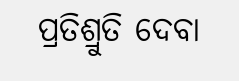ପ୍ରତିଶ୍ରୁତି ଦେବା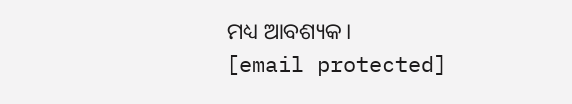ମଧ୍ୟ ଆବଶ୍ୟକ।
[email protected]